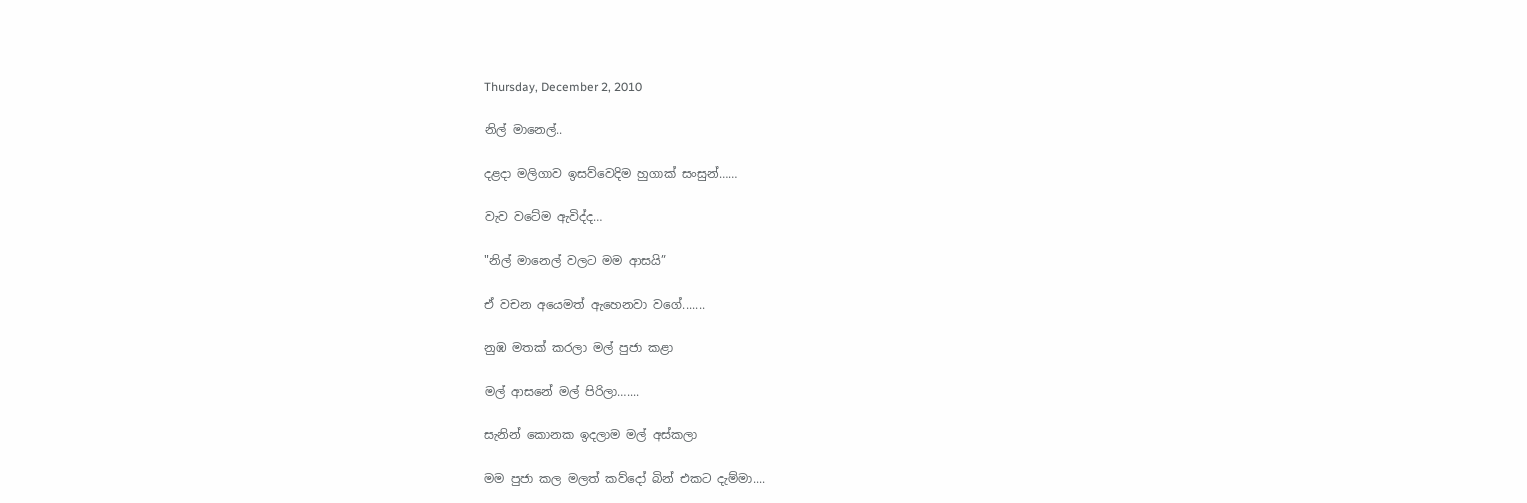Thursday, December 2, 2010

නිල් මානෙල්..

දළදා මලිගාව ඉසව්වෙදිම හුගාක් සංසුන්……

වැව වටේම ඇවිද්ද…

"නිල් මානෙල් වලට මම ආසයි”

ඒ වචන අයෙමත් ඇහෙනවා වගේ.......

නුඹ මතක් කරලා මල් පුජා කළා

මල් ආසනේ මල් පිරිලා…....

සැනින් කොනක ඉදලාම මල් අස්කලා

මම පුජා කල මලත් කව්දෝ බින් එකට දැම්මා....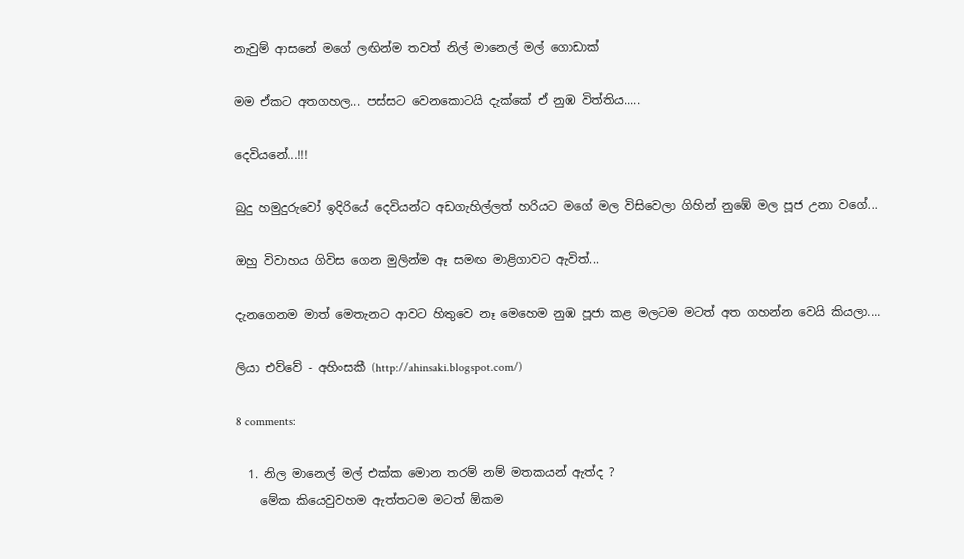නැවුම් ආසනේ මගේ ලඟින්ම තවත් නිල් මානෙල් මල් ගොඩාක්

මම ඒකට අතගහල... පස්සට වෙනකොටයි දැක්කේ ඒ නුඹ විත්තිය.....

දෙවියනේ...!!!

බුදු හමුදුරුවෝ ඉදිරියේ දෙවියන්ට අඩගැහිල්ලත් හරියට මගේ මල විසිවෙලා ගිහින් නුඹේ මල පූජ උනා වගේ...

ඔහු විවාහය ගිවිස ගෙන මුලින්ම ඈ සමඟ මාළිගාවට ඇවිත්...

දැනගෙනම මාත් මෙතැනට ආවට හිතුවෙ නෑ මෙහෙම නුඹ පූජා කළ මලටම මටත් අත ගහන්න වෙයි කියලා....

ලියා එව්වේ - අහිංසකී (http://ahinsaki.blogspot.com/)

8 comments:

  1. නිල මානෙල් මල් එක්ක මොන තරම් නම් මතකයන් ඇත්ද ?
    මේක කියෙවුවහම ඇත්තටම මටත් ඕකම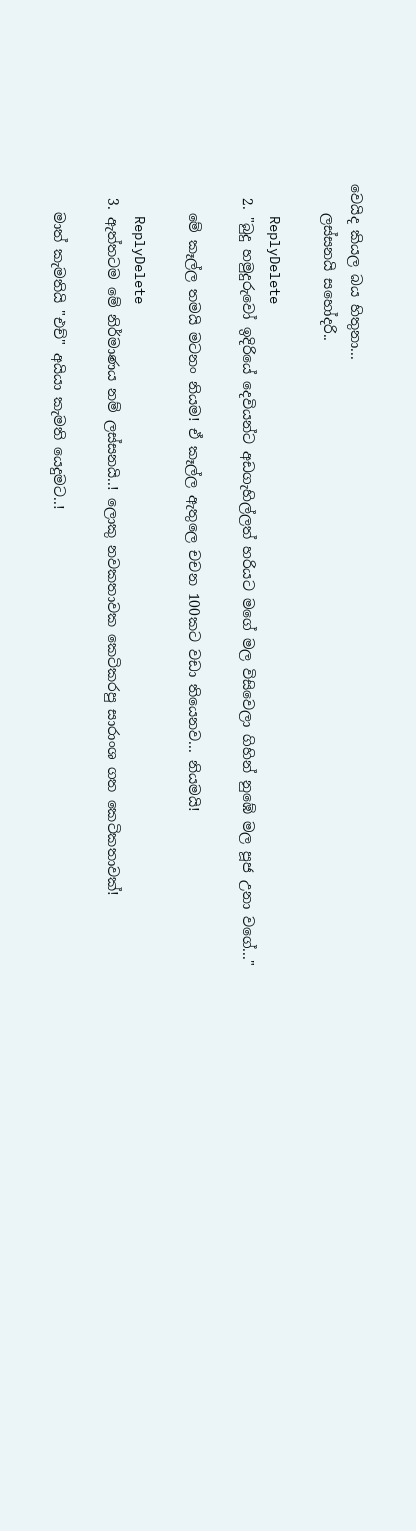වෙයිද කියල බය හිතුනා...
    ලස්සනයි සහෝදරි..

    ReplyDelete
  2. "බුදු හමුදුරුවෝ ඉදිරියේ දෙවියන්ට අඩගැහිල්ලත් හරියට මගේ මල විසිවෙලා ගිහින් නුඹේ මල පූජ උනා වගේ..."

    මේ කෑල්ල තමයි මටනං නියම! ඒ කෑල්ල ඇතුලෙ චචන 100කට වඩා තියෙනව... නියමයි!

    ReplyDelete
  3. ඇත්තටම මේ නිර්මාණය නම් ලස්සනයි..! ලොකු නවකතාවක කෙටිකරපු ‍සාරාංශ ගත කෙටිකතාවක්!

    මාත් කැමතියි "එච්" අයියා කැමති යෙදුමට..!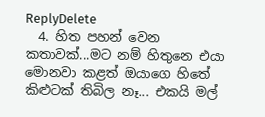ReplyDelete
  4. හිත පහන් වෙන කතාවක්...මට නම් හිතුනෙ එයා මොනවා කළත් ඔයාගෙ හිතේ කිළුටක් තිබිල නෑ... එකයි මල්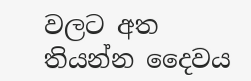වලට අත තියන්න දෛවය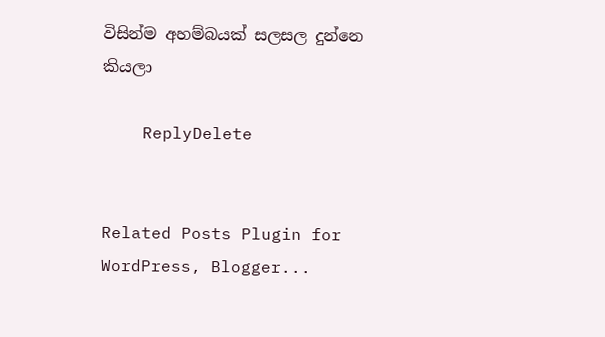විසින්ම අහම්බයක් සලසල දුන්නෙ කියලා

    ReplyDelete


Related Posts Plugin for WordPress, Blogger...